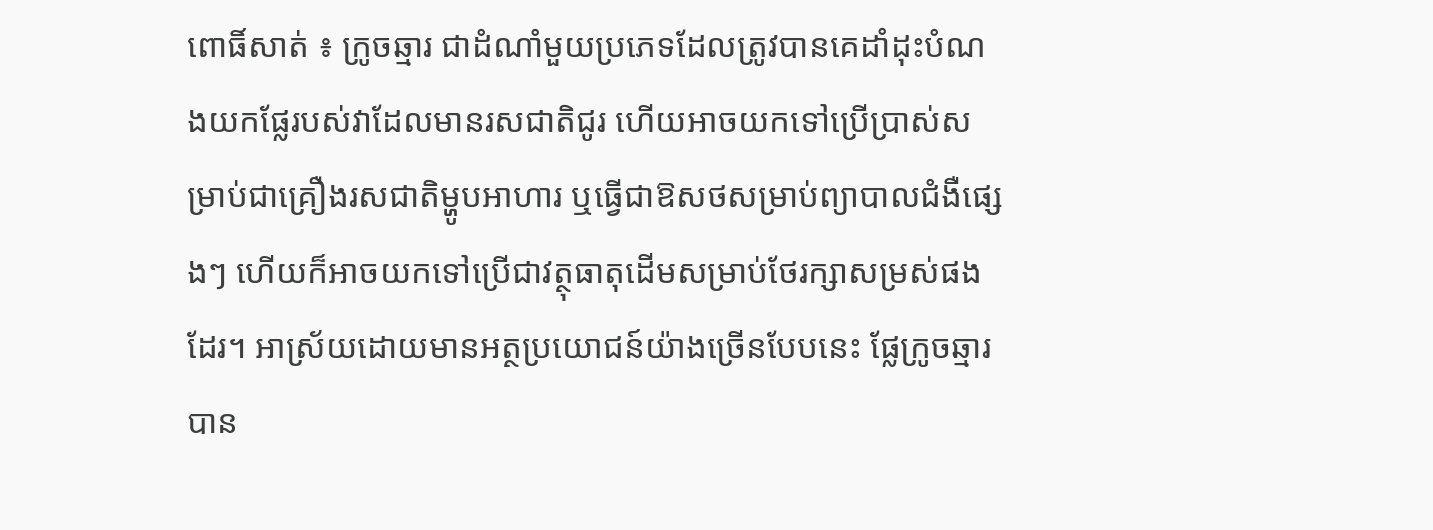ពោធិ៍សាត់ ៖ ក្រូចឆ្មារ ជាដំណាំមួយប្រភេទដែលត្រូវបានគេដាំដុះបំណងយកផ្លែរបស់វាដែលមានរសជាតិជូរ ហើយអាចយកទៅប្រើប្រាស់សម្រាប់ជាគ្រឿងរសជាតិម្ហូបអាហារ ឬធ្វើជាឱសថសម្រាប់ព្យាបាលជំងឺផ្សេងៗ ហើយក៏អាចយកទៅប្រើជាវត្ថុធាតុដើមសម្រាប់ថែរក្សាសម្រស់ផងដែរ។ អាស្រ័យដោយមានអត្ថប្រយោជន៍យ៉ាងច្រើនបែបនេះ ផ្លែក្រូចឆ្មារបាន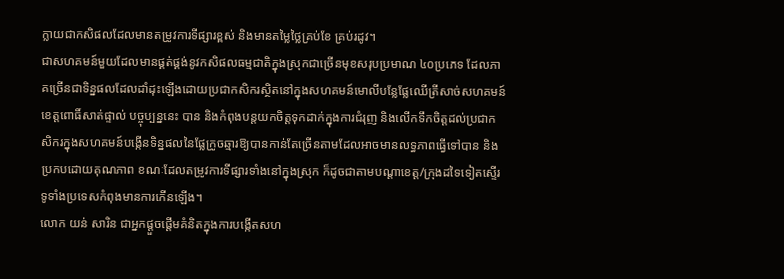ក្លាយជាកសិផលដែលមានតម្រូវការទីផ្សារខ្ពស់ និងមានតម្លៃថ្លៃគ្រប់ខែ គ្រប់រដូវ។
ជាសហគមន៍មួយដែលមានផ្គត់ផ្គង់នូវកសិផលធម្មជាតិក្នុងស្រុកជាច្រើនមុខសរុបប្រមាណ ៤០ប្រភេទ ដែលភាគច្រើនជាទិន្នផលដែលដាំដុះឡើងដោយប្រជាកសិករស្ថិតនៅក្នុងសហគមន៍មោលីបន្លែផ្លែឈើត្រីសាច់សហគមន៍ខេត្តពោធិ៍សាត់ផ្ទាល់ បច្ចុប្បន្ននេះ បាន និងកំពុងបន្តយកចិត្តទុកដាក់ក្នុងការជំរុញ និងលើកទឹកចិត្តដល់ប្រជាកសិករក្នុងសហគមន៍បង្កើនទិន្នផលនៃផ្លែក្រូចឆ្មារឱ្យបានកាន់តែច្រើនតាមដែលអាចមានលទ្ធភាពធ្វើទៅបាន និងប្រកបដោយគុណភាព ខណៈដែលតម្រូវការទីផ្សារទាំងនៅក្នុងស្រុក ក៏ដូចជាតាមបណ្តាខេត្ត/ក្រុងដទៃទៀតស្ទើរទូទាំងប្រទេសកំពុងមានការកើនឡើង។
លោក យន់ សារិន ជាអ្នកផ្ដួចផ្ដើមគំនិតក្នុងការបង្កើតសហ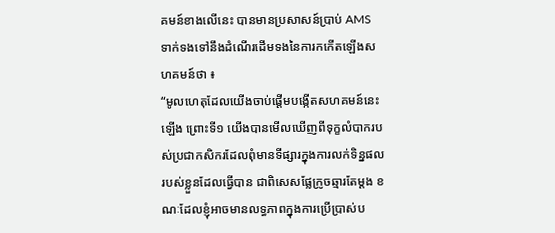គមន៍ខាងលើនេះ បានមានប្រសាសន៍ប្រាប់ AMS ទាក់ទងទៅនឹងដំណើរដើមទងនៃការកកើតឡើងសហគមន៍ថា ៖
“មូលហេតុដែលយើងចាប់ផ្ដើមបង្កើតសហគមន៍នេះឡើង ព្រោះទី១ យើងបានមើលឃើញពីទុក្ខលំបាករបស់ប្រជាកសិករដែលពុំមានទីផ្សារក្នុងការលក់ទិន្នផលរបស់ខ្លួនដែលធ្វើបាន ជាពិសេសផ្លែក្រូចឆ្មារតែម្ដង ខណៈដែលខ្ញុំអាចមានលទ្ធភាពក្នុងការប្រើប្រាស់ប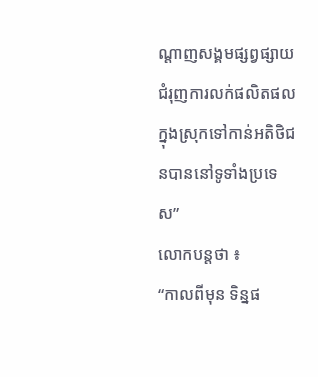ណ្ដាញសង្គមផ្សព្វផ្សាយជំរុញការលក់ផលិតផលក្នុងស្រុកទៅកាន់អតិថិជនបាននៅទូទាំងប្រទេស”
លោកបន្តថា ៖
“កាលពីមុន ទិន្នផ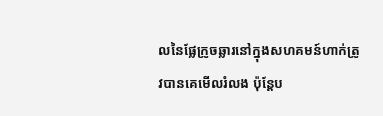លនៃផ្លែក្រូចឆ្លារនៅក្នុងសហគមន៍ហាក់ត្រូវបានគេមើលរំលង ប៉ុន្តែប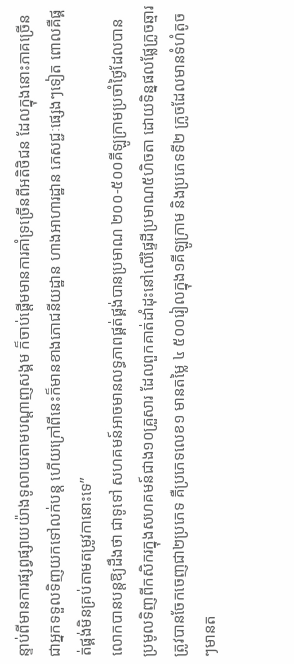ន្ទាប់ពីមានការផ្សព្វផ្សាយយ៉ាងទូលាយតាមបណ្តាញសង្គម ក៏ចាប់ផ្តើមមានការគាំទ្រច្រើនពីអតិថិជន ដែលក្នុងនោះភាគច្រើនជាអ្នកទទួលទិញយកទៅលក់បន្ត ហើយក្រៅពីនេះក៏មានខាងភោជនីយដ្ឋាន ហាងអាហារដ្ឋាន ភេសជ្ជៈផ្សេងៗទៀត ពោលគឺផ្គត់ផ្គង់មិនគ្រប់តាមតម្រូវកានោះទេ”
លោកបានបន្តឱ្យដឹងថា ជាទូទៅ សហគមន៍អាចមានលទ្ធភាពផ្គត់ផ្គង់បានប្រមាណ ២០០-៥០០គីឡូក្រាមប្រចាំថ្ងៃដែលបានប្រមូលទិញពីកសិករក្នុងសហគមន៍ជាង១០គ្រួសារ ដែលពួកគាត់ដាំដុះនៅលើផ្ទៃដីប្រមាណ៥ហិចតា ដោយទិន្នផលផ្លែក្រូចឆ្មារត្រូវបានចែកចេញជា២ប្រភេទ គឺប្រភេទលេខ១ មានតម្លៃ ៤ ៥០០រៀលក្នុង១គីឡូក្រាម និងប្រភេទទី២ ក្រូចដែលមានទំហំតូចៗមានត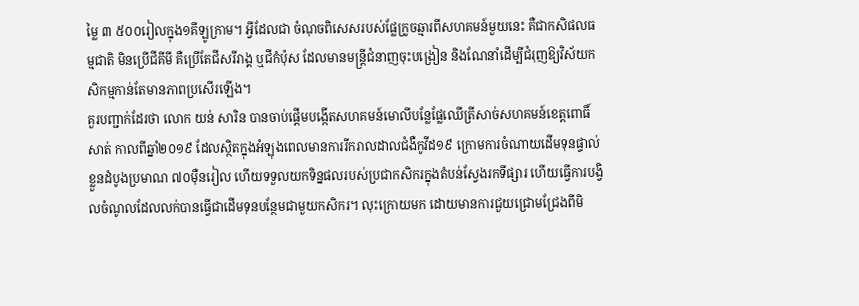ម្លៃ ៣ ៥០០រៀលក្នុង១គីឡូក្រាម។ អ្វីដែលជា ចំណុចពិសេសរបស់ផ្លែក្រូចឆ្មារពីសហគមន៍មួយនេះ គឺជាកសិផលធម្មជាតិ មិនប្រើជីគីមី គឺប្រើតែជីសរីរាង្គ ឬជីកំប៉ុស ដែលមានមន្ត្រីជំនាញចុះបង្រៀន និងណែនាំដើម្បីជំរុញឱ្យវិស័យកសិកម្មកាន់តែមានភាពប្រសើរឡើង។
គួរបញ្ជាក់ដែរថា លោក យន់ សារិន បានចាប់ផ្ដើមបង្កើតសហគមន៍មោលីបន្លែផ្លែឈើត្រីសាច់សហគមន៍ខេត្តពោធិ៍សាត់ កាលពីឆ្នាំ២០១៩ ដែលស្ថិតក្នុងអំឡុងពេលមានការរីករាលដាលជំងឺកូវីដ១៩ ក្រោមការចំណាយដើមទុនផ្ទាល់ខ្លួនដំបូងប្រមាណ ៧០ម៉ឺនរៀល ហើយទទួលយកទិន្នផលរបស់ប្រជាកសិករក្នុងតំបន់ស្វែងរកទីផ្សារ ហើយធ្វើការបង្វិលចំណូលដែលលក់បានធ្វើជាដើមទុនបន្ថែមជាមួយកសិករ។ លុះក្រោយមក ដោយមានការជួយជ្រោមជ្រែងពីមិ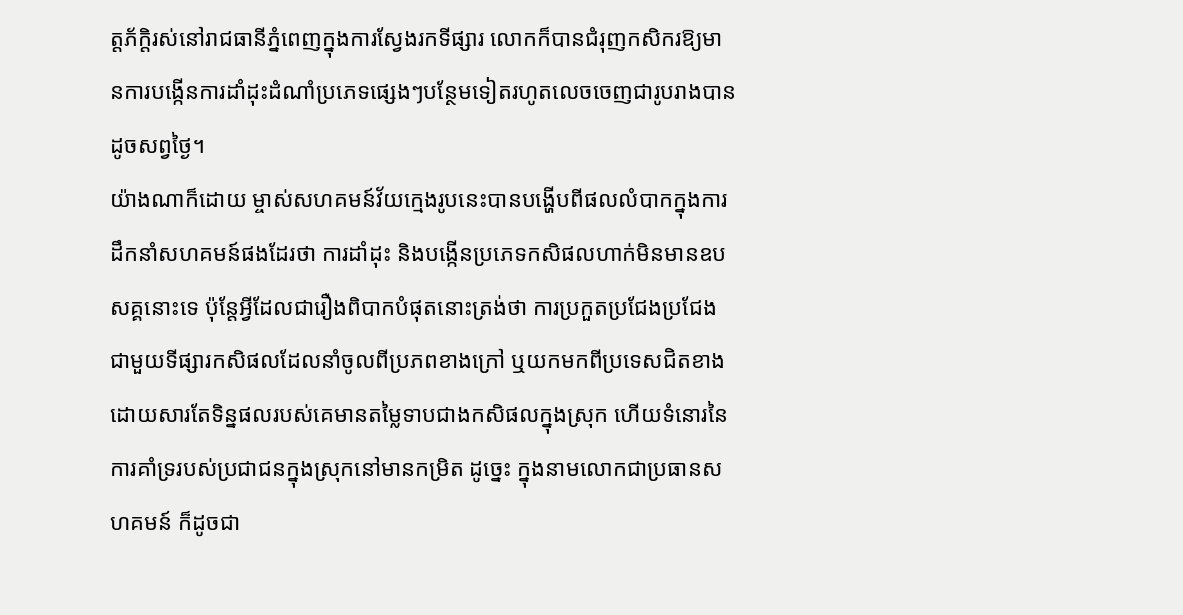ត្តភ័ក្ដិរស់នៅរាជធានីភ្នំពេញក្នុងការស្វែងរកទីផ្សារ លោកក៏បានជំរុញកសិករឱ្យមានការបង្កើនការដាំដុះដំណាំប្រភេទផ្សេងៗបន្ថែមទៀតរហូតលេចចេញជារូបរាងបានដូចសព្វថ្ងៃ។
យ៉ាងណាក៏ដោយ ម្ចាស់សហគមន៍វ័យក្មេងរូបនេះបានបង្ហើបពីផលលំបាកក្នុងការដឹកនាំសហគមន៍ផងដែរថា ការដាំដុះ និងបង្កើនប្រភេទកសិផលហាក់មិនមានឧបសគ្គនោះទេ ប៉ុន្តែអ្វីដែលជារឿងពិបាកបំផុតនោះត្រង់ថា ការប្រកួតប្រជែងប្រជែងជាមួយទីផ្សារកសិផលដែលនាំចូលពីប្រភពខាងក្រៅ ឬយកមកពីប្រទេសជិតខាង ដោយសារតែទិន្នផលរបស់គេមានតម្លៃទាបជាងកសិផលក្នុងស្រុក ហើយទំនោរនៃការគាំទ្ររបស់ប្រជាជនក្នុងស្រុកនៅមានកម្រិត ដូច្នេះ ក្នុងនាមលោកជាប្រធានសហគមន៍ ក៏ដូចជា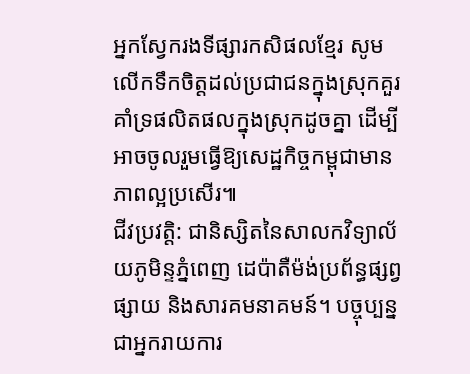អ្នកស្វែករងទីផ្សារកសិផលខ្មែរ សូមលើកទឹកចិត្តដល់ប្រជាជនក្នុងស្រុកគួរគាំទ្រផលិតផលក្នុងស្រុកដូចគ្នា ដើម្បីអាចចូលរួមធ្វើឱ្យសេដ្ឋកិច្ចកម្ពុជាមានភាពល្អប្រសើរ៕
ជីវប្រវត្តិ: ជានិស្សិតនៃសាលកវិទ្យាល័យភូមិន្ទភ្នំពេញ ដេប៉ាតឺម៉ង់ប្រព័ន្ធផ្សព្វផ្សាយ និងសារគមនាគមន៍។ បច្ចុប្បន្ន ជាអ្នករាយការ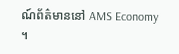ណ៍ព័ត៌មាននៅ AMS Economy ។